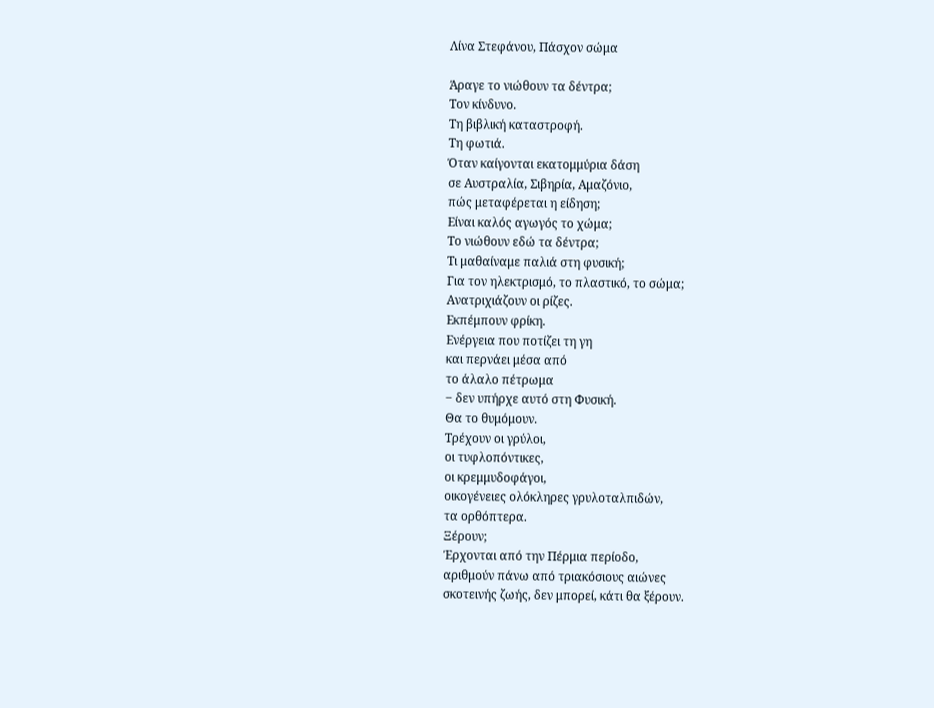Λίνα Στεφάνου, Πάσχον σώμα

Άραγε το νιώθουν τα δέντρα;
Τον κίνδυνο.
Τη βιβλική καταστροφή.
Τη φωτιά.
Όταν καίγονται εκατομμύρια δάση
σε Αυστραλία, Σιβηρία, Αμαζόνιο,
πώς μεταφέρεται η είδηση;
Είναι καλός αγωγός το χώμα;
Το νιώθουν εδώ τα δέντρα;
Τι μαθαίναμε παλιά στη φυσική;
Για τον ηλεκτρισμό, το πλαστικό, το σώμα;
Ανατριχιάζουν οι ρίζες.
Εκπέμπουν φρίκη.
Ενέργεια που ποτίζει τη γη
και περνάει μέσα από
το άλαλο πέτρωμα
‒ δεν υπήρχε αυτό στη Φυσική.
Θα το θυμόμουν.
Τρέχουν οι γρύλοι,
οι τυφλοπόντικες,
οι κρεμμυδοφάγοι,
οικογένειες ολόκληρες γρυλοταλπιδών,
τα ορθόπτερα.
Ξέρουν;
Έρχονται από την Πέρμια περίοδο,
αριθμούν πάνω από τριακόσιους αιώνες
σκοτεινής ζωής, δεν μπορεί, κάτι θα ξέρουν.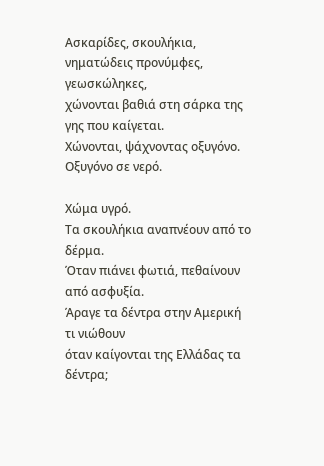Ασκαρίδες, σκουλήκια,
νηματώδεις προνύμφες,
γεωσκώληκες,
χώνονται βαθιά στη σάρκα της
γης που καίγεται.
Χώνονται, ψάχνοντας οξυγόνο.
Οξυγόνο σε νερό.

Χώμα υγρό.
Τα σκουλήκια αναπνέουν από το δέρμα.
Όταν πιάνει φωτιά, πεθαίνουν από ασφυξία.
Άραγε τα δέντρα στην Αμερική τι νιώθουν
όταν καίγονται της Ελλάδας τα δέντρα;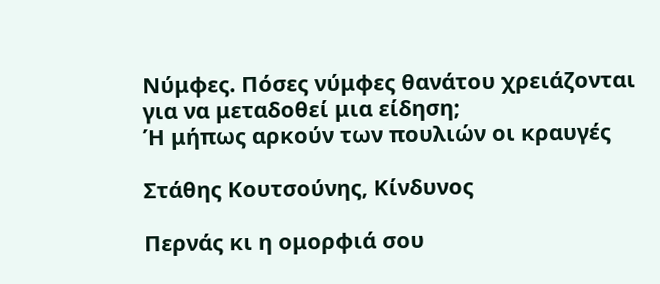Νύμφες. Πόσες νύμφες θανάτου χρειάζονται
για να μεταδοθεί μια είδηση;
Ή μήπως αρκούν των πουλιών οι κραυγές

Στάθης Κουτσούνης, Κίνδυνος

Περνάς κι η ομορφιά σου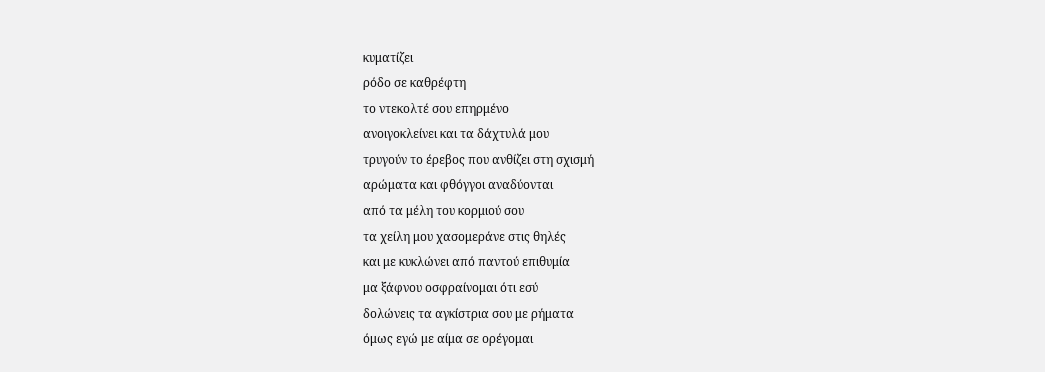κυματίζει
ρόδο σε καθρέφτη
το ντεκολτέ σου επηρμένο
ανοιγοκλείνει και τα δάχτυλά μου
τρυγούν το έρεβος που ανθίζει στη σχισμή
αρώματα και φθόγγοι αναδύονται
από τα μέλη του κορμιού σου
τα χείλη μου χασομεράνε στις θηλές
και με κυκλώνει από παντού επιθυμία
μα ξάφνου οσφραίνομαι ότι εσύ
δολώνεις τα αγκίστρια σου με ρήματα
όμως εγώ με αίμα σε ορέγομαι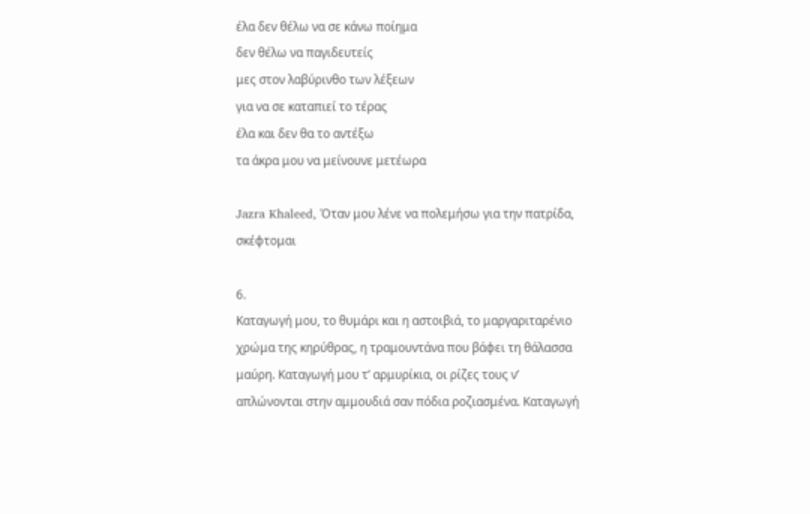έλα δεν θέλω να σε κάνω ποίημα
δεν θέλω να παγιδευτείς
μες στον λαβύρινθο των λέξεων
για να σε καταπιεί το τέρας
έλα και δεν θα το αντέξω
τα άκρα μου να μείνουνε μετέωρα

Jazra Khaleed, Όταν μου λένε να πολεμήσω για την πατρίδα, σκέφτομαι

6.
Καταγωγή μου, το θυμάρι και η αστοιβιά, το μαργαριταρένιο χρώμα της κηρύθρας, η τραμουντάνα που βάφει τη θάλασσα μαύρη. Καταγωγή μου τ’ αρμυρίκια, οι ρίζες τους ν’ απλώνονται στην αμμουδιά σαν πόδια ροζιασμένα. Καταγωγή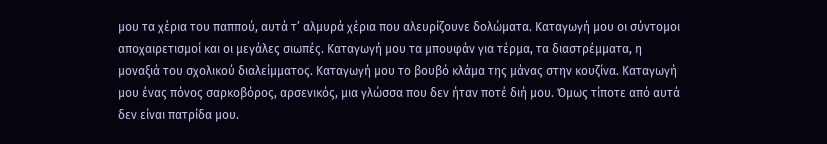μου τα χέρια του παππού, αυτά τ’ αλμυρά χέρια που αλευρίζουνε δολώματα. Καταγωγή μου οι σύντομοι αποχαιρετισμοί και οι μεγάλες σιωπές. Καταγωγή μου τα μπουφάν για τέρμα, τα διαστρέμματα, η μοναξιά του σχολικού διαλείμματος. Καταγωγή μου το βουβό κλάμα της μάνας στην κουζίνα. Καταγωγή μου ένας πόνος σαρκοβόρος, αρσενικός, μια γλώσσα που δεν ήταν ποτέ διή μου. Όμως τίποτε από αυτά δεν είναι πατρίδα μου.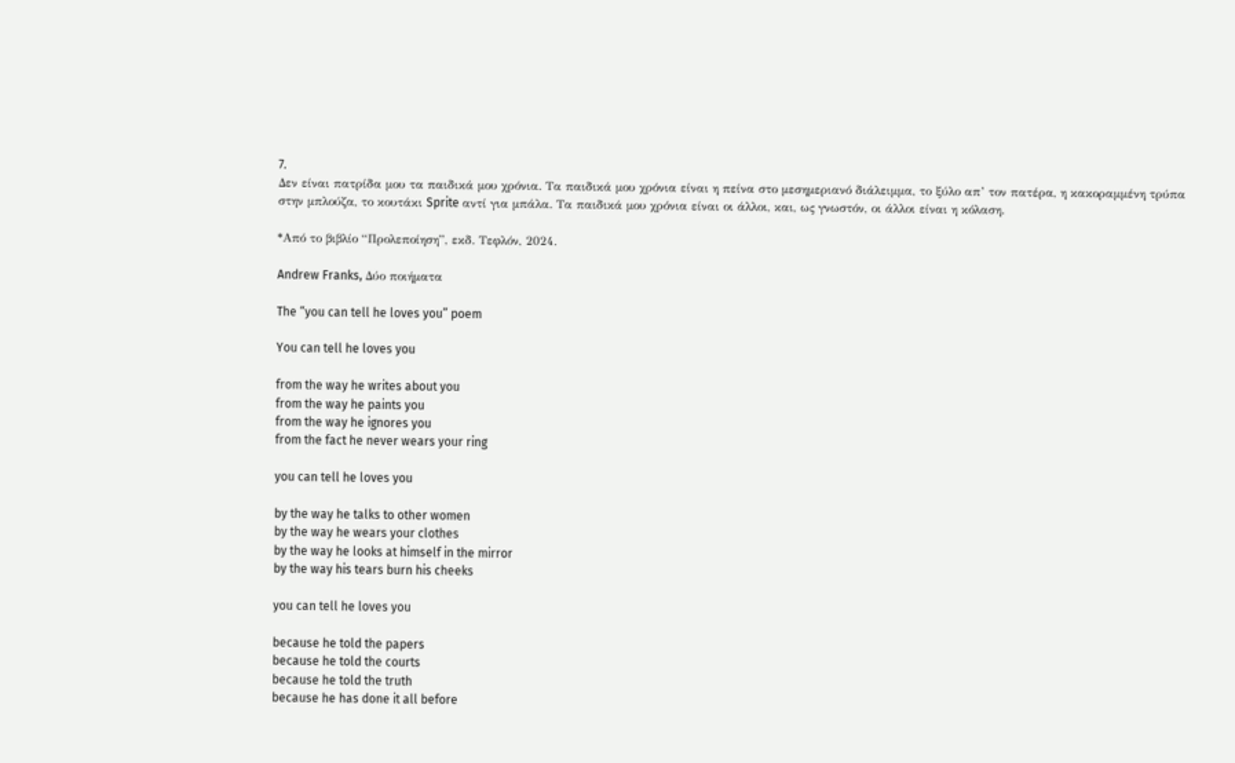7.
Δεν είναι πατρίδα μου τα παιδικά μου χρόνια. Τα παιδικά μου χρόνια είναι η πείνα στο μεσημεριανό διάλειμμα, το ξύλο απ’ τον πατέρα, η κακοραμμένη τρύπα στην μπλούζα, το κουτάκι Sprite αντί για μπάλα. Τα παιδικά μου χρόνια είναι οι άλλοι, και, ως γνωστόν, οι άλλοι είναι η κόλαση.

*Από το βιβλίο “Προλεποίηση”, εκδ. Τεφλόν, 2024.

Andrew Franks, Δύο ποιήματα

The “you can tell he loves you” poem

You can tell he loves you

from the way he writes about you
from the way he paints you
from the way he ignores you
from the fact he never wears your ring

you can tell he loves you

by the way he talks to other women
by the way he wears your clothes
by the way he looks at himself in the mirror
by the way his tears burn his cheeks

you can tell he loves you

because he told the papers
because he told the courts
because he told the truth
because he has done it all before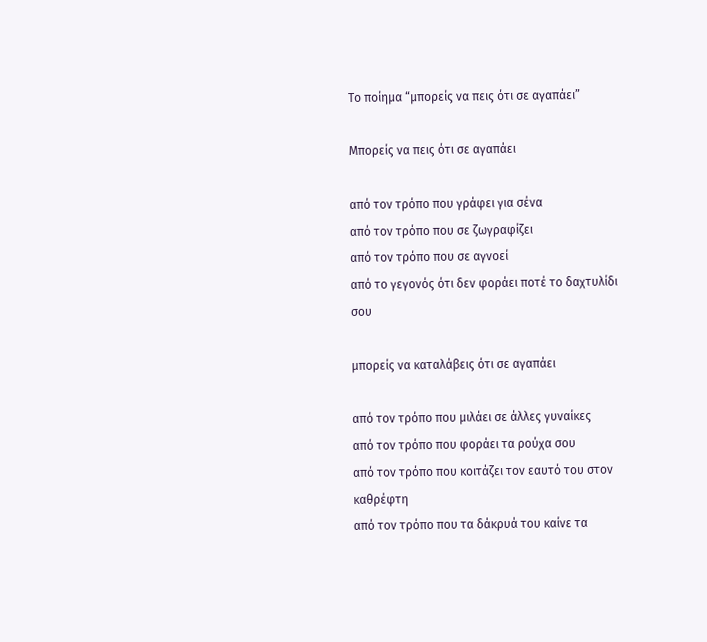Το ποίημα “μπορείς να πεις ότι σε αγαπάει”

Μπορείς να πεις ότι σε αγαπάει

από τον τρόπο που γράφει για σένα
από τον τρόπο που σε ζωγραφίζει
από τον τρόπο που σε αγνοεί
από το γεγονός ότι δεν φοράει ποτέ το δαχτυλίδι σου

μπορείς να καταλάβεις ότι σε αγαπάει

από τον τρόπο που μιλάει σε άλλες γυναίκες
από τον τρόπο που φοράει τα ρούχα σου
από τον τρόπο που κοιτάζει τον εαυτό του στον καθρέφτη
από τον τρόπο που τα δάκρυά του καίνε τα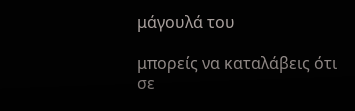μάγουλά του

μπορείς να καταλάβεις ότι σε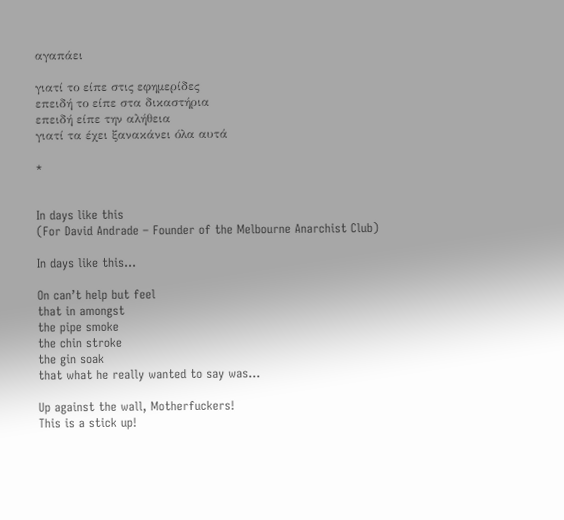αγαπάει

γιατί το είπε στις εφημερίδες
επειδή το είπε στα δικαστήρια
επειδή είπε την αλήθεια
γιατί τα έχει ξανακάνει όλα αυτά

*


In days like this
(For David Andrade – Founder of the Melbourne Anarchist Club)

In days like this…

On can’t help but feel
that in amongst
the pipe smoke
the chin stroke
the gin soak
that what he really wanted to say was…

Up against the wall, Motherfuckers!
This is a stick up!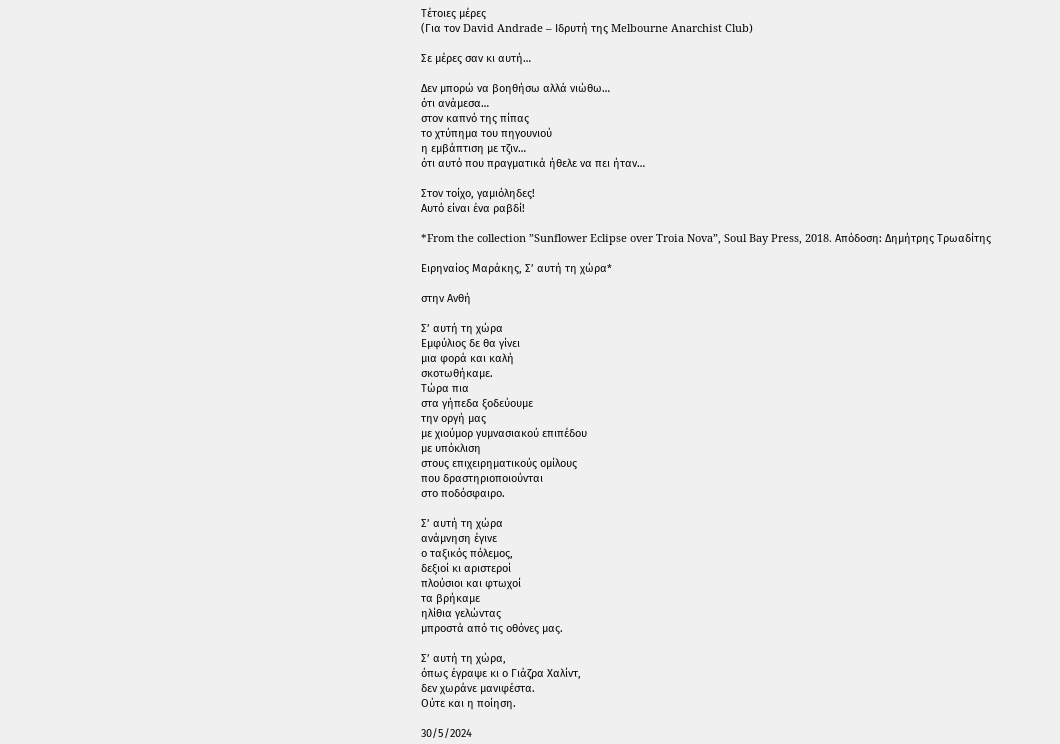Τέτοιες μέρες
(Για τον David Andrade – Ιδρυτή της Melbourne Anarchist Club)

Σε μέρες σαν κι αυτή…

Δεν μπορώ να βοηθήσω αλλά νιώθω…
ότι ανάμεσα…
στον καπνό της πίπας
το χτύπημα του πηγουνιού
η εμβάπτιση με τζιν…
ότι αυτό που πραγματικά ήθελε να πει ήταν…

Στον τοίχο, γαμιόληδες!
Αυτό είναι ένα ραβδί!

*From the collection ”Sunflower Eclipse over Troia Nova”, Soul Bay Press, 2018. Απόδοση: Δημήτρης Τρωαδίτης

Ειρηναίος Μαράκης, Σ’ αυτή τη χώρα*

στην Ανθή

Σ’ αυτή τη χώρα
Εμφύλιος δε θα γίνει
μια φορά και καλή
σκοτωθήκαμε.
Τώρα πια
στα γήπεδα ξοδεύουμε
την οργή μας
με χιούμορ γυμνασιακού επιπέδου
με υπόκλιση
στους επιχειρηματικούς ομίλους
που δραστηριοποιούνται
στο ποδόσφαιρο.

Σ’ αυτή τη χώρα
ανάμνηση έγινε
ο ταξικός πόλεμος,
δεξιοί κι αριστεροί
πλούσιοι και φτωχοί
τα βρήκαμε
ηλίθια γελώντας
μπροστά από τις οθόνες μας.

Σ’ αυτή τη χώρα,
όπως έγραψε κι ο Γιάζρα Χαλίντ,
δεν χωράνε μανιφέστα.
Ούτε και η ποίηση.

30/5/2024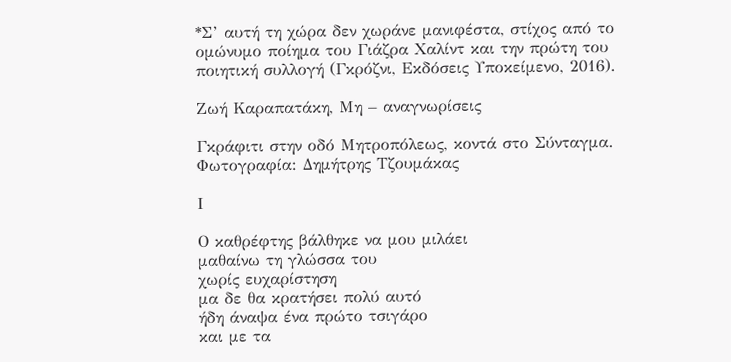*Σ’ αυτή τη χώρα δεν χωράνε μανιφέστα, στίχος από το ομώνυμο ποίημα του Γιάζρα Χαλίντ και την πρώτη του ποιητική συλλογή (Γκρόζνι, Εκδόσεις Υποκείμενο, 2016).

Ζωή Καραπατάκη, Μη – αναγνωρίσεις

Γκράφιτι στην οδό Μητροπόλεως, κοντά στο Σύνταγμα. Φωτογραφία: Δημήτρης Τζουμάκας

Ι

Ο καθρέφτης βάλθηκε να μου μιλάει
μαθαίνω τη γλώσσα του
χωρίς ευχαρίστηση
μα δε θα κρατήσει πολύ αυτό
ήδη άναψα ένα πρώτο τσιγάρο
και με τα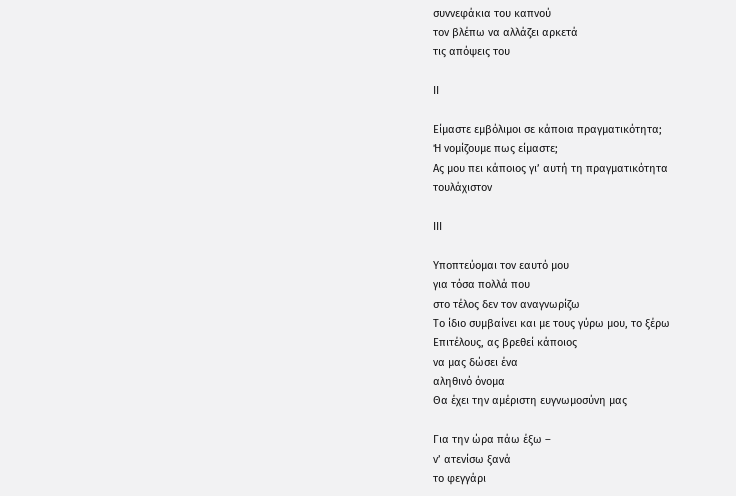συννεφάκια του καπνού
τον βλέπω να αλλάζει αρκετά
τις απόψεις του

ΙΙ

Είμαστε εμβόλιμοι σε κάποια πραγματικότητα;
Ή νομίζουμε πως είμαστε;
Ας μου πει κάποιος γι’ αυτή τη πραγματικότητα
τουλάχιστον

ΙΙΙ

Υποπτεύομαι τον εαυτό μου
για τόσα πολλά που
στο τέλος δεν τον αναγνωρίζω
Το ίδιο συμβαίνει και με τους γύρω μου, το ξέρω
Επιτέλους, ας βρεθεί κάποιος
να μας δώσει ένα
αληθινό όνομα
Θα έχει την αμέριστη ευγνωμοσύνη μας

Για την ώρα πάω έξω –
ν’ ατενίσω ξανά
το φεγγάρι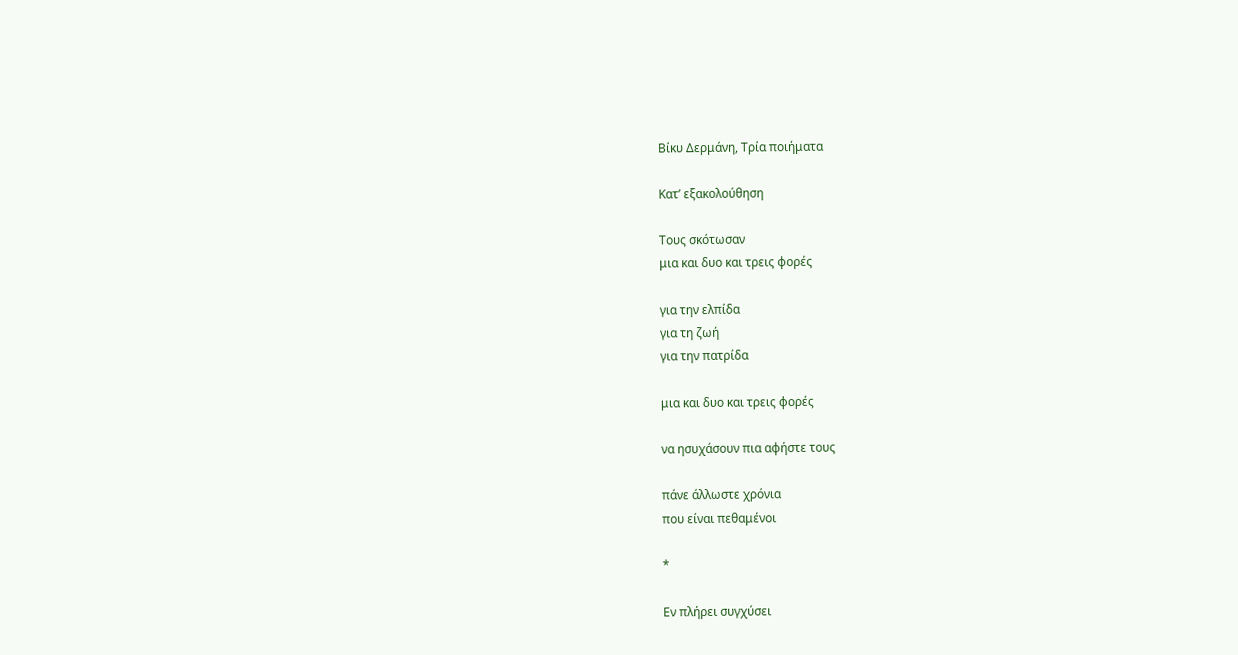Βίκυ Δερμάνη, Τρία ποιήματα

Κατ’ εξακολούθηση

Τους σκότωσαν
μια και δυο και τρεις φορές

για την ελπίδα
για τη ζωή
για την πατρίδα

μια και δυο και τρεις φορές

να ησυχάσουν πια αφήστε τους

πάνε άλλωστε χρόνια
που είναι πεθαμένοι

*

Εν πλήρει συγχύσει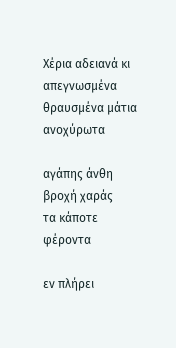Χέρια αδειανά κι απεγνωσμένα
θραυσμένα μάτια ανοχύρωτα

αγάπης άνθη βροχή χαράς
τα κάποτε φέροντα

εν πλήρει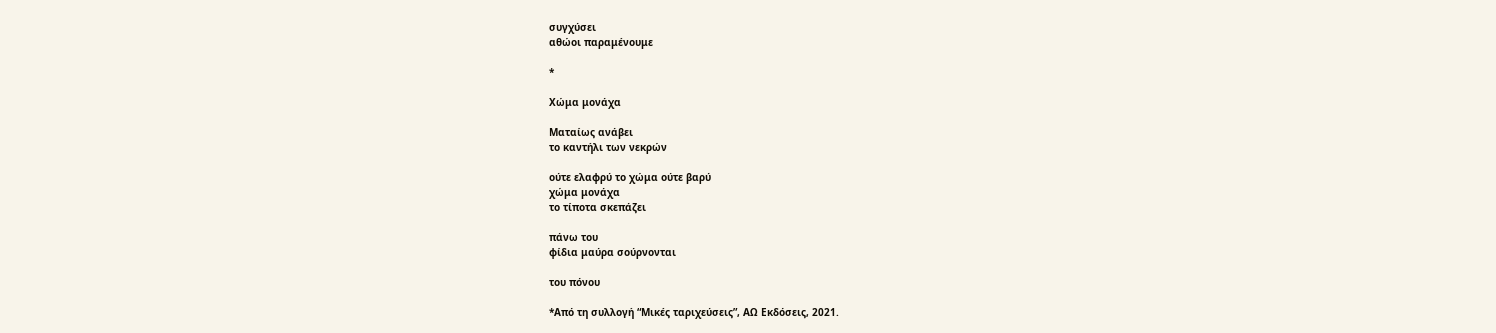συγχύσει
αθώοι παραμένουμε

*

Χώμα μονάχα

Ματαίως ανάβει
το καντήλι των νεκρών

ούτε ελαφρύ το χώμα ούτε βαρύ
χώμα μονάχα
το τίποτα σκεπάζει

πάνω του
φίδια μαύρα σούρνονται

του πόνου

*Από τη συλλογή “Μικές ταριχεύσεις”, ΑΩ Εκδόσεις, 2021.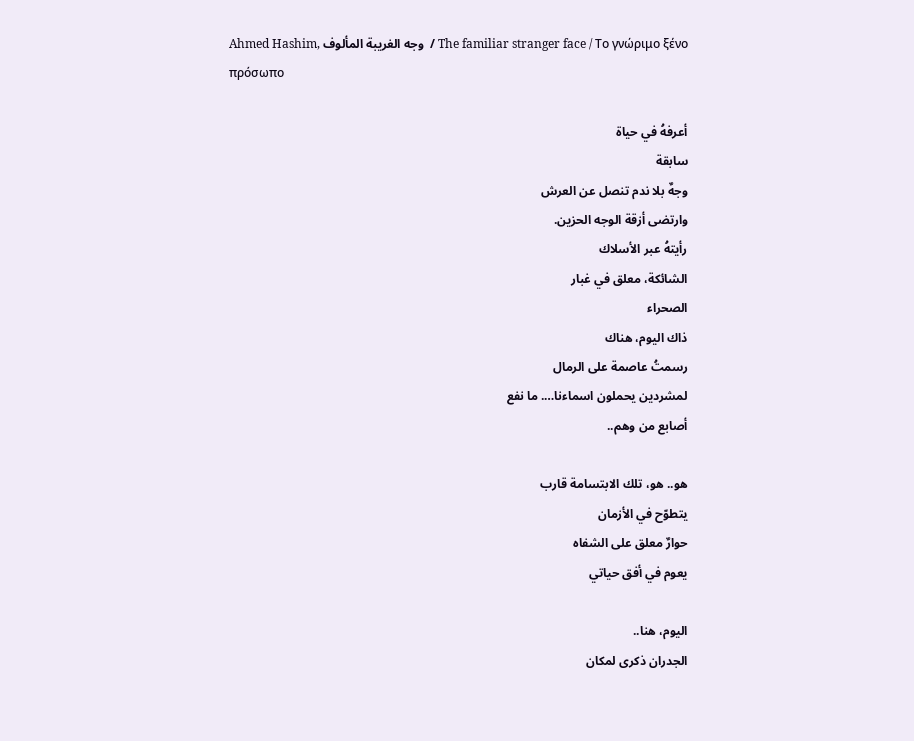Ahmed Hashim, وجه الغريبة المألوف  / The familiar stranger face / Το γνώριμο ξένο πρόσωπο

أعرفهُ في حياة
سابقة
وجهٌ بلا ندم تنصل عن العرش
وارتضى أزقة الوجه الحزين.
رأيتهُ عبر الأسلاك
الشائكة، معلق في غبار
الصحراء
ذاك اليوم، هناك
رسمتُ عاصمة على الرمال
لمشردين يحملون اسماءنا…. ما نفع
أصابع من وهم..

هو.. هو، تلك الابتسامة قارب
يتطوّح في الأزمان
حوارٌ معلق على الشفاه
يعوم في أفق حياتي

اليوم، هنا..
الجدران ذكرى لمكان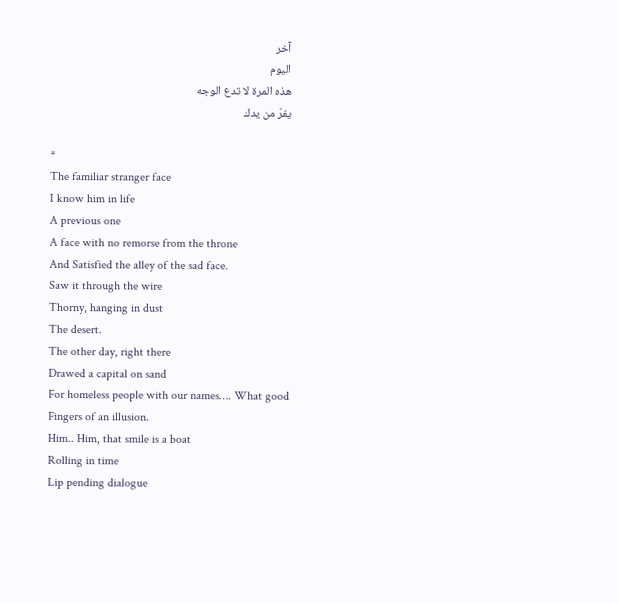آخر
اليوم
هذه المرة لا تدع الوجه
يفرّ من يدك

*
The familiar stranger face
I know him in life
A previous one
A face with no remorse from the throne
And Satisfied the alley of the sad face.
Saw it through the wire
Thorny, hanging in dust
The desert.
The other day, right there
Drawed a capital on sand
For homeless people with our names…. What good
Fingers of an illusion.
Him.. Him, that smile is a boat
Rolling in time
Lip pending dialogue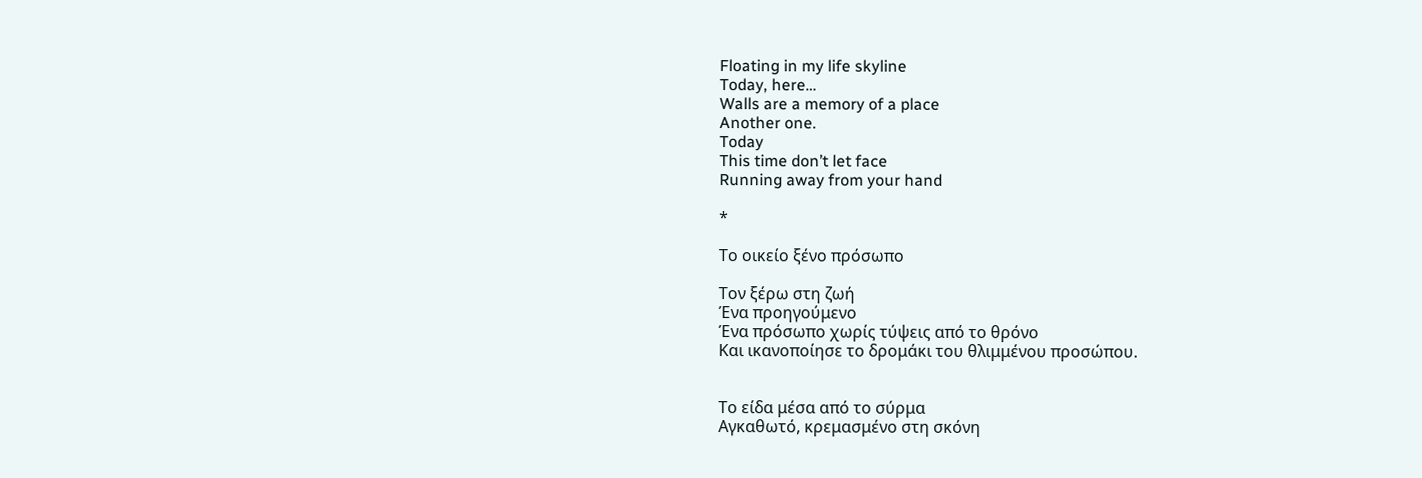Floating in my life skyline
Today, here…
Walls are a memory of a place
Another one.
Today
This time don’t let face
Running away from your hand

*

Το οικείο ξένο πρόσωπο

Τον ξέρω στη ζωή
Ένα προηγούμενο
Ένα πρόσωπο χωρίς τύψεις από το θρόνο
Και ικανοποίησε το δρομάκι του θλιμμένου προσώπου.


Το είδα μέσα από το σύρμα
Αγκαθωτό, κρεμασμένο στη σκόνη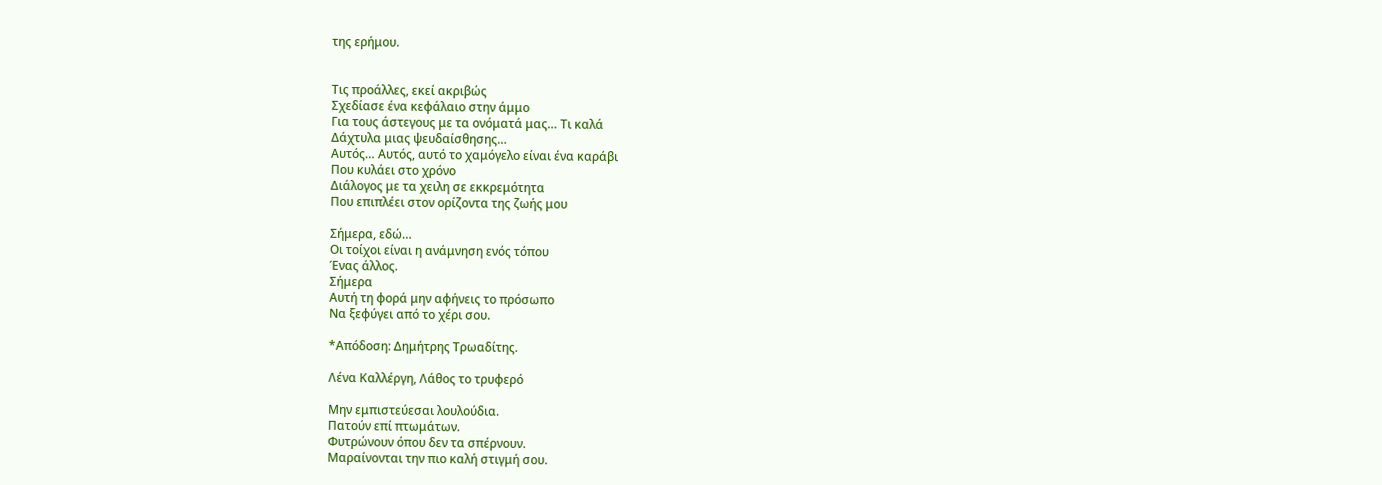της ερήμου.


Τις προάλλες, εκεί ακριβώς
Σχεδίασε ένα κεφάλαιο στην άμμο
Για τους άστεγους με τα ονόματά μας… Τι καλά
Δάχτυλα μιας ψευδαίσθησης…
Αυτός… Αυτός, αυτό το χαμόγελο είναι ένα καράβι
Που κυλάει στο χρόνο
Διάλογος με τα χειλη σε εκκρεμότητα
Που επιπλέει στον ορίζοντα της ζωής μου

Σήμερα, εδώ…
Οι τοίχοι είναι η ανάμνηση ενός τόπου
Ένας άλλος.
Σήμερα
Αυτή τη φορά μην αφήνεις το πρόσωπο
Να ξεφύγει από το χέρι σου.

*Απόδοση: Δημήτρης Τρωαδίτης.

Λένα Καλλέργη, Λάθος το τρυφερό

Μην εμπιστεύεσαι λουλούδια.
Πατούν επί πτωμάτων.
Φυτρώνουν όπου δεν τα σπέρνουν.
Μαραίνονται την πιο καλή στιγμή σου.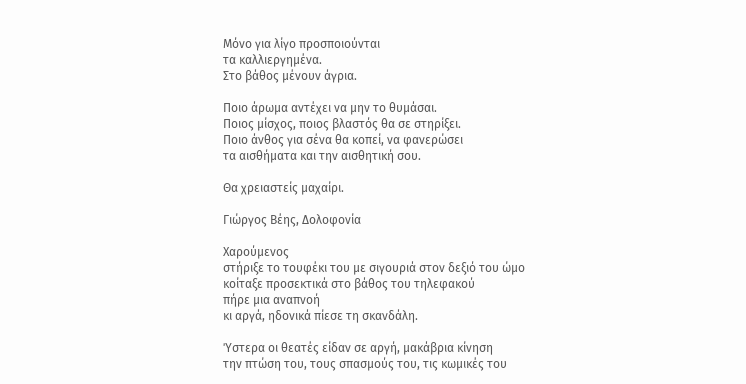Μόνο για λίγο προσποιούνται
τα καλλιεργημένα.
Στο βάθος μένουν άγρια.

Ποιο άρωμα αντέχει να μην το θυμάσαι.
Ποιος μίσχος, ποιος βλαστός θα σε στηρίξει.
Ποιο άνθος για σένα θα κοπεί, να φανερώσει
τα αισθήματα και την αισθητική σου.

Θα χρειαστείς μαχαίρι.

Γιώργος Βέης, Δολοφονία

Χαρούμενος
στήριξε το τουφέκι του με σιγουριά στον δεξιό του ώμο
κοίταξε προσεκτικά στο βάθος του τηλεφακού
πήρε μια αναπνοή
κι αργά, ηδονικά πίεσε τη σκανδάλη.

Ύστερα οι θεατές είδαν σε αργή, μακάβρια κίνηση
την πτώση του, τους σπασμούς του, τις κωμικές του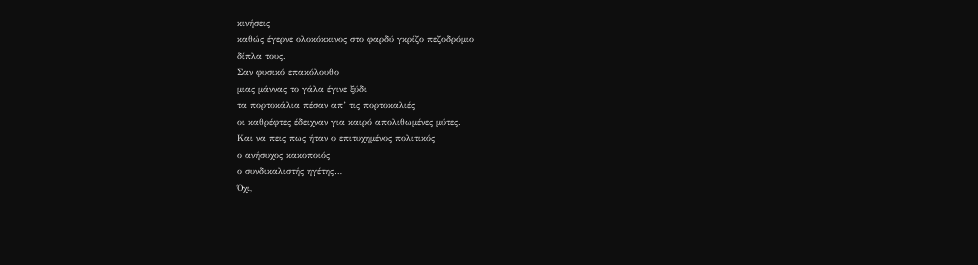κινήσεις
καθώς έγερνε ολοκόκκινος στο φαρδύ γκρίζο πεζοδρόμιο
δίπλα τους.
Σαν φυσικό επακόλουθο
μιας μάννας το γάλα έγινε ξύδι
τα πορτοκάλια πέσαν απ’ τις πορτοκαλιές
οι καθρέφτες έδειχναν για καιρό απολιθωμένες μύτες.
Και να πεις πως ήταν ο επιτυχημένος πολιτικός
ο ανήσυχος κακοποιός
ο συνδικαλιστής ηγέτης…
Όχι,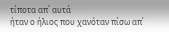τίποτα απ΄ αυτά
ήταν ο ήλιος που χανόταν πίσω απ΄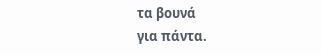τα βουνά
για πάντα.